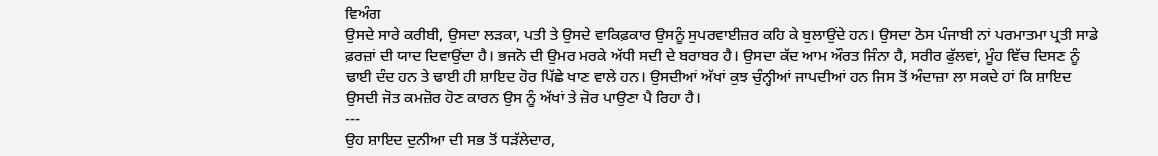ਵਿਅੰਗ
ਉਸਦੇ ਸਾਰੇ ਕਰੀਬੀ, ਉਸਦਾ ਲੜਕਾ, ਪਤੀ ਤੇ ਉਸਦੇ ਵਾਕਿਫ਼ਕਾਰ ਉਸਨੂੰ ਸੁਪਰਵਾਈਜ਼ਰ ਕਹਿ ਕੇ ਬੁਲਾਉਂਦੇ ਹਨ। ਉਸਦਾ ਠੋਸ ਪੰਜਾਬੀ ਨਾਂ ਪਰਮਾਤਮਾ ਪ੍ਰਤੀ ਸਾਡੇ ਫ਼ਰਜ਼ਾਂ ਦੀ ਯਾਦ ਦਿਵਾਉਂਦਾ ਹੈ। ਭਜਨੋ ਦੀ ਉਮਰ ਮਰਕੇ ਅੱਧੀ ਸਦੀ ਦੇ ਬਰਾਬਰ ਹੈ। ਉਸਦਾ ਕੱਦ ਆਮ ਔਰਤ ਜਿੰਨਾ ਹੈ, ਸਰੀਰ ਫੁੱਲਵਾਂ, ਮੂੰਹ ਵਿੱਚ ਦਿਸਣ ਨੂੰ ਢਾਈ ਦੰਦ ਹਨ ਤੇ ਢਾਈ ਹੀ ਸ਼ਾਇਦ ਹੋਰ ਪਿੱਛੇ ਖਾਣ ਵਾਲੇ ਹਨ। ਉਸਦੀਆਂ ਅੱਖਾਂ ਕੁਝ ਚੁੰਨ੍ਹੀਆਂ ਜਾਪਦੀਆਂ ਹਨ ਜਿਸ ਤੋਂ ਅੰਦਾਜ਼ਾ ਲਾ ਸਕਦੇ ਹਾਂ ਕਿ ਸ਼ਾਇਦ ਉਸਦੀ ਜੋਤ ਕਮਜ਼ੋਰ ਹੋਣ ਕਾਰਨ ਉਸ ਨੂੰ ਅੱਖਾਂ ਤੇ ਜ਼ੋਰ ਪਾਉਣਾ ਪੈ ਰਿਹਾ ਹੈ।
---
ਉਹ ਸ਼ਾਇਦ ਦੁਨੀਆ ਦੀ ਸਭ ਤੋਂ ਧੜੱਲੇਦਾਰ,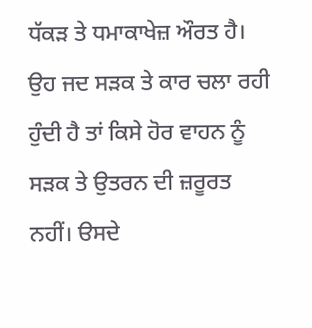ਧੱਕੜ ਤੇ ਧਮਾਕਾਖੇਜ਼ ਔਰਤ ਹੈ। ਉਹ ਜਦ ਸੜਕ ਤੇ ਕਾਰ ਚਲਾ ਰਹੀ ਹੁੰਦੀ ਹੈ ਤਾਂ ਕਿਸੇ ਹੋਰ ਵਾਹਨ ਨੂੰ ਸੜਕ ਤੇ ਉਤਰਨ ਦੀ ਜ਼ਰੂਰਤ ਨਹੀਂ। ੳਸਦੇ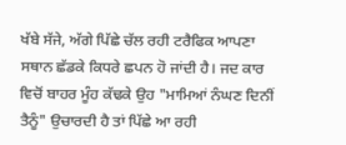ਖੱਬੇ ਸੱਜੇ, ਅੱਗੇ ਪਿੱਛੇ ਚੱਲ ਰਹੀ ਟਰੈਫਿਕ ਆਪਣਾ ਸਥਾਨ ਛੱਡਕੇ ਕਿਧਰੇ ਛਪਨ ਹੋ ਜਾਂਦੀ ਹੈ। ਜਦ ਕਾਰ ਵਿਚੋਂ ਬਾਹਰ ਮੂੰਹ ਕੱਢਕੇ ਉਹ "ਮਾਮਿਆਂ ਨੰਘਣ ਦਿਨੀਂ ਤੈਨੂੰ" ਉਚਾਰਦੀ ਹੈ ਤਾਂ ਪਿੱਛੇ ਆ ਰਹੀ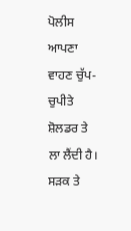ਪੋਲੀਸ ਆਪਣਾ ਵਾਹਣ ਚੁੱਪ-ਚੁਪੀਤੇ ਸ਼ੋਲਡਰ ਤੇ ਲਾ ਲੈਂਦੀ ਹੈ। ਸੜਕ ਤੇ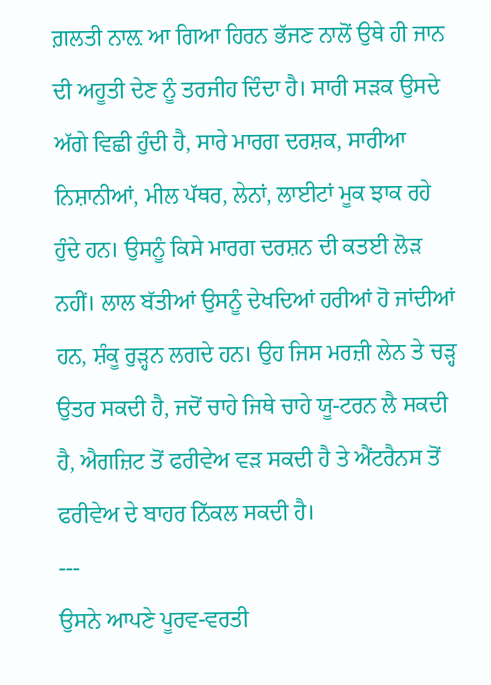ਗ਼ਲਤੀ ਨਾਲ਼ ਆ ਗਿਆ ਹਿਰਨ ਭੱਜਣ ਨਾਲੋਂ ਉਥੇ ਹੀ ਜਾਨ ਦੀ ਅਹੂਤੀ ਦੇਣ ਨੂੰ ਤਰਜੀਹ ਦਿੰਦਾ ਹੈ। ਸਾਰੀ ਸੜਕ ਉਸਦੇ ਅੱਗੇ ਵਿਛੀ ਹੁੰਦੀ ਹੈ, ਸਾਰੇ ਮਾਰਗ ਦਰਸ਼ਕ, ਸਾਰੀਆ ਨਿਸ਼ਾਨੀਆਂ, ਮੀਲ ਪੱਥਰ, ਲੇਨਾਂ, ਲਾਈਟਾਂ ਮੂਕ ਝਾਕ ਰਹੇ ਹੁੰਦੇ ਹਨ। ਉਸਨੂੰ ਕਿਸੇ ਮਾਰਗ ਦਰਸ਼ਨ ਦੀ ਕਤਈ ਲੋੜ ਨਹੀਂ। ਲਾਲ ਬੱਤੀਆਂ ਉਸਨੂੰ ਦੇਖਦਿਆਂ ਹਰੀਆਂ ਹੋ ਜਾਂਦੀਆਂ ਹਨ, ਸ਼ੰਕੂ ਰੁੜ੍ਹਨ ਲਗਦੇ ਹਨ। ਉਹ ਜਿਸ ਮਰਜ਼ੀ ਲੇਨ ਤੇ ਚੜ੍ਹ ਉਤਰ ਸਕਦੀ ਹੈ, ਜਦੋਂ ਚਾਹੇ ਜਿਥੇ ਚਾਹੇ ਯੂ-ਟਰਨ ਲੈ ਸਕਦੀ ਹੈ, ਐਗਜ਼ਿਟ ਤੋਂ ਫਰੀਵੇਅ ਵੜ ਸਕਦੀ ਹੈ ਤੇ ਐਂਟਰੈਨਸ ਤੋਂ ਫਰੀਵੇਅ ਦੇ ਬਾਹਰ ਨਿੱਕਲ ਸਕਦੀ ਹੈ।
---
ਉਸਨੇ ਆਪਣੇ ਪੂਰਵ-ਵਰਤੀ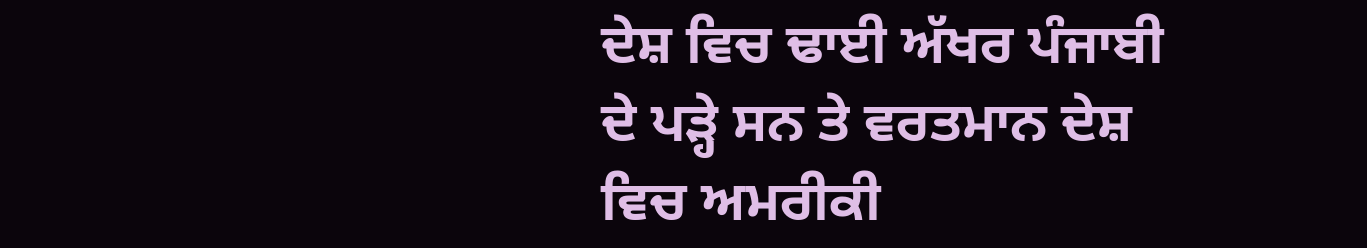ਦੇਸ਼ ਵਿਚ ਢਾਈ ਅੱਖਰ ਪੰਜਾਬੀ ਦੇ ਪੜ੍ਹੇ ਸਨ ਤੇ ਵਰਤਮਾਨ ਦੇਸ਼ ਵਿਚ ਅਮਰੀਕੀ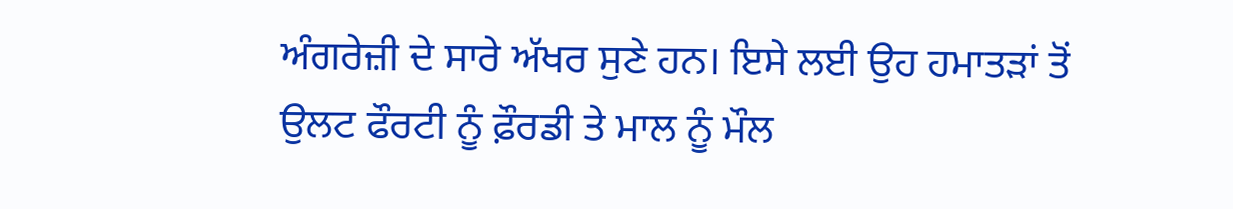ਅੰਗਰੇਜ਼ੀ ਦੇ ਸਾਰੇ ਅੱਖਰ ਸੁਣੇ ਹਨ। ਇਸੇ ਲਈ ਉਹ ਹਮਾਤੜਾਂ ਤੋਂ ਉਲਟ ਫੌਰਟੀ ਨੂੰ ਫ਼ੌਰਡੀ ਤੇ ਮਾਲ ਨੂੰ ਮੌਲ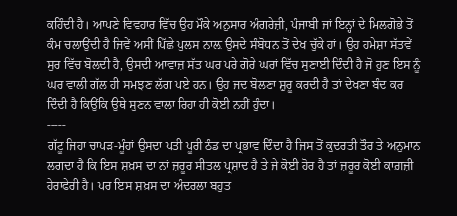ਕਹਿੰਦੀ ਹੈ। ਆਪਣੇ ਵਿਵਹਾਰ ਵਿੱਚ ਉਹ ਮੌਕੇ ਅਨੁਸਾਰ ਅੰਗਰੇਜ਼ੀ, ਪੰਜਾਬੀ ਜਾਂ ਇਨ੍ਹਾਂ ਦੇ ਮਿਲਗੋਭੇ ਤੋਂ ਕੰਮ ਚਲਾਉਂਦੀ ਹੈ ਜਿਵੇਂ ਅਸੀਂ ਪਿੱਛੇ ਪੁਲਸ ਨਾਲ਼ ਉਸਦੇ ਸੰਬੋਧਨ ਤੋਂ ਦੇਖ ਚੁੱਕੇ ਹਾਂ। ਉਹ ਹਮੇਸ਼ਾ ਸੱਤਵੇਂ ਸੁਰ ਵਿੱਚ ਬੋਲਦੀ ਹੈ, ਉਸਦੀ ਆਵਾਜ਼ ਸੱਤ ਘਰ ਪਰੇ ਗੋਰੇ ਘਰਾਂ ਵਿੱਚ ਸੁਣਾਈ ਦਿੰਦੀ ਹੈ ਜੋ ਹੁਣ ਇਸ ਨੂੰ ਘਰ ਵਾਲੀ ਗੱਲ ਹੀ ਸਮਝਣ ਲੱਗ ਪਏ ਹਨ। ਉਹ ਜਦ ਬੋਲਣਾ ਸ਼ੁਰੂ ਕਰਦੀ ਹੈ ਤਾਂ ਦੇਖਣਾ ਬੰਦ ਕਰ ਦਿੰਦੀ ਹੈ ਕਿਉਂਕਿ ਉਥੇ ਸੁਣਨ ਵਾਲਾ ਰਿਹਾ ਹੀ ਕੋਈ ਨਹੀਂ ਹੁੰਦਾ।
-----
ਗੱਟੂ ਜਿਹਾ ਚਾਪੜ-ਮੂੰਹਾਂ ਉਸਦਾ ਪਤੀ ਪੂਰੀ ਠੰਡ ਦਾ ਪ੍ਰਭਾਵ ਦਿੰਦਾ ਹੈ ਜਿਸ ਤੋਂ ਕੁਦਰਤੀ ਤੌਰ ਤੇ ਅਨੁਮਾਨ ਲਗਦਾ ਹੈ ਕਿ ਇਸ ਸ਼ਖ਼ਸ ਦਾ ਨਾਂ ਜ਼ਰੂਰ ਸੀਤਲ ਪ੍ਰਸ਼ਾਦ ਹੈ ਤੇ ਜੇ ਕੋਈ ਹੋਰ ਹੈ ਤਾਂ ਜ਼ਰੂਰ ਕੋਈ ਕਾਗ਼ਜ਼ੀ ਹੇਰਾਫੇਰੀ ਹੈ। ਪਰ ਇਸ ਸ਼ਖ਼ਸ ਦਾ ਅੰਦਰਲਾ ਬਹੁਤ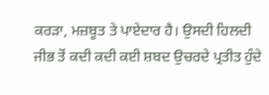ਕਰੜਾ, ਮਜ਼ਬੂਤ ਤੇ ਪਾਏਦਾਰ ਹੈ। ਉਸਦੀ ਹਿਲਦੀ ਜੀਭ ਤੋਂ ਕਦੀ ਕਦੀ ਕਈ ਸ਼ਬਦ ਉਚਰਦੇ ਪ੍ਰਤੀਤ ਹੁੰਦੇ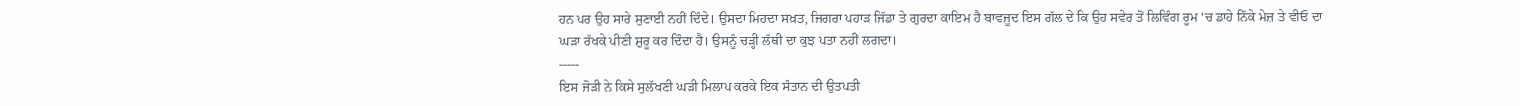ਹਨ ਪਰ ਉਹ ਸਾਰੇ ਸੁਣਾਈ ਨਹੀਂ ਦਿੰਦੇ। ਉਸਦਾ ਮਿਹਦਾ ਸਖ਼ਤ, ਜਿਗਰਾ ਪਹਾੜ ਜਿੱਡਾ ਤੇ ਗੁਰਦਾ ਕਾਇਮ ਹੈ ਬਾਵਜੂਦ ਇਸ ਗੱਲ ਦੇ ਕਿ ਉਹ ਸਵੇਰ ਤੋਂ ਲਿਵਿੰਗ ਰੂਮ ‘ਚ ਡਾਹੇ ਨਿੱਕੇ ਮੇਜ਼ ਤੇ ਵੀਓ ਦਾ ਘੜਾ ਰੱਖਕੇ ਪੀਣੀ ਸ਼ੁਰੂ ਕਰ ਦਿੰਦਾ ਹੈ। ਉਸਨੂੰ ਚੜ੍ਹੀ ਲੱਥੀ ਦਾ ਕੁਝ ਪਤਾ ਨਹੀਂ ਲਗਦਾ।
-----
ਇਸ ਜੋੜੀ ਨੇ ਕਿਸੇ ਸੁਲੱਖਣੀ ਘੜੀ ਮਿਲਾਪ ਕਰਕੇ ਇਕ ਸੰਤਾਨ ਦੀ ਉਤਪਤੀ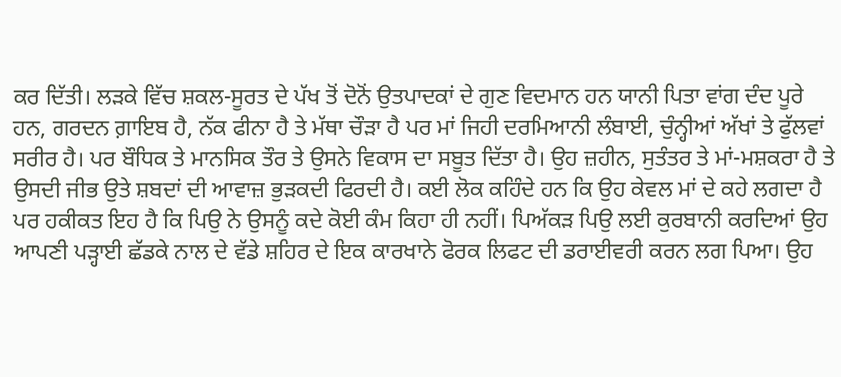ਕਰ ਦਿੱਤੀ। ਲੜਕੇ ਵਿੱਚ ਸ਼ਕਲ-ਸੂਰਤ ਦੇ ਪੱਖ ਤੋਂ ਦੋਨੋਂ ਉਤਪਾਦਕਾਂ ਦੇ ਗੁਣ ਵਿਦਮਾਨ ਹਨ ਯਾਨੀ ਪਿਤਾ ਵਾਂਗ ਦੰਦ ਪੂਰੇ ਹਨ, ਗਰਦਨ ਗ਼ਾਇਬ ਹੈ, ਨੱਕ ਫੀਨਾ ਹੈ ਤੇ ਮੱਥਾ ਚੌੜਾ ਹੈ ਪਰ ਮਾਂ ਜਿਹੀ ਦਰਮਿਆਨੀ ਲੰਬਾਈ, ਚੁੰਨ੍ਹੀਆਂ ਅੱਖਾਂ ਤੇ ਫੁੱਲਵਾਂ ਸਰੀਰ ਹੈ। ਪਰ ਬੌਧਿਕ ਤੇ ਮਾਨਸਿਕ ਤੌਰ ਤੇ ਉਸਨੇ ਵਿਕਾਸ ਦਾ ਸਬੂਤ ਦਿੱਤਾ ਹੈ। ਉਹ ਜ਼ਹੀਨ, ਸੁਤੰਤਰ ਤੇ ਮਾਂ-ਮਸ਼ਕਰਾ ਹੈ ਤੇ ਉਸਦੀ ਜੀਭ ਉਤੇ ਸ਼ਬਦਾਂ ਦੀ ਆਵਾਜ਼ ਭੁੜਕਦੀ ਫਿਰਦੀ ਹੈ। ਕਈ ਲੋਕ ਕਹਿੰਦੇ ਹਨ ਕਿ ਉਹ ਕੇਵਲ ਮਾਂ ਦੇ ਕਹੇ ਲਗਦਾ ਹੈ ਪਰ ਹਕੀਕਤ ਇਹ ਹੈ ਕਿ ਪਿਉ ਨੇ ਉਸਨੂੰ ਕਦੇ ਕੋਈ ਕੰਮ ਕਿਹਾ ਹੀ ਨਹੀਂ। ਪਿਅੱਕੜ ਪਿਉ ਲਈ ਕੁਰਬਾਨੀ ਕਰਦਿਆਂ ਉਹ ਆਪਣੀ ਪੜ੍ਹਾਈ ਛੱਡਕੇ ਨਾਲ ਦੇ ਵੱਡੇ ਸ਼ਹਿਰ ਦੇ ਇਕ ਕਾਰਖਾਨੇ ਫੋਰਕ ਲਿਫਟ ਦੀ ਡਰਾਈਵਰੀ ਕਰਨ ਲਗ ਪਿਆ। ਉਹ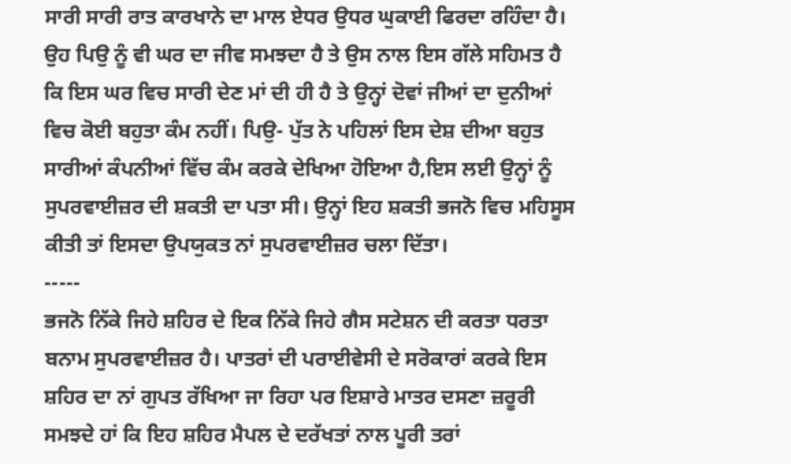ਸਾਰੀ ਸਾਰੀ ਰਾਤ ਕਾਰਖਾਨੇ ਦਾ ਮਾਲ ਏਧਰ ਉਧਰ ਘੁਕਾਈ ਫਿਰਦਾ ਰਹਿੰਦਾ ਹੈ। ਉਹ ਪਿਉ ਨੂੰ ਵੀ ਘਰ ਦਾ ਜੀਵ ਸਮਝਦਾ ਹੈ ਤੇ ਉਸ ਨਾਲ ਇਸ ਗੱਲੇ ਸਹਿਮਤ ਹੈ ਕਿ ਇਸ ਘਰ ਵਿਚ ਸਾਰੀ ਦੇਣ ਮਾਂ ਦੀ ਹੀ ਹੈ ਤੇ ਉਨ੍ਹਾਂ ਦੋਵਾਂ ਜੀਆਂ ਦਾ ਦੁਨੀਆਂ ਵਿਚ ਕੋਈ ਬਹੁਤਾ ਕੰਮ ਨਹੀਂ। ਪਿਉ- ਪੁੱਤ ਨੇ ਪਹਿਲਾਂ ਇਸ ਦੇਸ਼ ਦੀਆ ਬਹੁਤ ਸਾਰੀਆਂ ਕੰਪਨੀਆਂ ਵਿੱਚ ਕੰਮ ਕਰਕੇ ਦੇਖਿਆ ਹੋਇਆ ਹੈ,ਇਸ ਲਈ ਉਨ੍ਹਾਂ ਨੂੰ ਸੁਪਰਵਾਈਜ਼ਰ ਦੀ ਸ਼ਕਤੀ ਦਾ ਪਤਾ ਸੀ। ਉਨ੍ਹਾਂ ਇਹ ਸ਼ਕਤੀ ਭਜਨੋ ਵਿਚ ਮਹਿਸੂਸ ਕੀਤੀ ਤਾਂ ਇਸਦਾ ਉਪਯੁਕਤ ਨਾਂ ਸੁਪਰਵਾਈਜ਼ਰ ਚਲਾ ਦਿੱਤਾ।
-----
ਭਜਨੋ ਨਿੱਕੇ ਜਿਹੇ ਸ਼ਹਿਰ ਦੇ ਇਕ ਨਿੱਕੇ ਜਿਹੇ ਗੈਸ ਸਟੇਸ਼ਨ ਦੀ ਕਰਤਾ ਧਰਤਾ ਬਨਾਮ ਸੁਪਰਵਾਈਜ਼ਰ ਹੈ। ਪਾਤਰਾਂ ਦੀ ਪਰਾਈਵੇਸੀ ਦੇ ਸਰੋਕਾਰਾਂ ਕਰਕੇ ਇਸ ਸ਼ਹਿਰ ਦਾ ਨਾਂ ਗੁਪਤ ਰੱਖਿਆ ਜਾ ਰਿਹਾ ਪਰ ਇਸ਼ਾਰੇ ਮਾਤਰ ਦਸਣਾ ਜ਼ਰੂਰੀ ਸਮਝਦੇ ਹਾਂ ਕਿ ਇਹ ਸ਼ਹਿਰ ਮੈਪਲ ਦੇ ਦਰੱਖਤਾਂ ਨਾਲ ਪੂਰੀ ਤਰਾਂ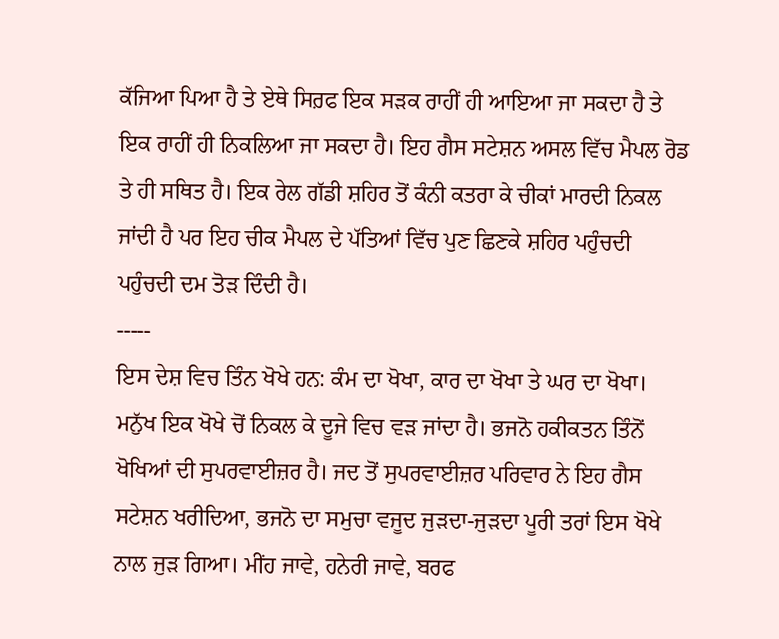ਕੱਜਿਆ ਪਿਆ ਹੈ ਤੇ ਏਥੇ ਸਿਰ਼ਫ ਇਕ ਸੜਕ ਰਾਹੀਂ ਹੀ ਆਇਆ ਜਾ ਸਕਦਾ ਹੈ ਤੇ ਇਕ ਰਾਹੀਂ ਹੀ ਨਿਕਲਿਆ ਜਾ ਸਕਦਾ ਹੈ। ਇਹ ਗੈਸ ਸਟੇਸ਼ਨ ਅਸਲ ਵਿੱਚ ਮੈਪਲ ਰੋਡ ਤੇ ਹੀ ਸਥਿਤ ਹੈ। ਇਕ ਰੇਲ ਗੱਡੀ ਸ਼ਹਿਰ ਤੋਂ ਕੰਨੀ ਕਤਰਾ ਕੇ ਚੀਕਾਂ ਮਾਰਦੀ ਨਿਕਲ ਜਾਂਦੀ ਹੈ ਪਰ ਇਹ ਚੀਕ ਮੈਪਲ ਦੇ ਪੱਤਿਆਂ ਵਿੱਚ ਪੁਣ ਛਿਣਕੇ ਸ਼ਹਿਰ ਪਹੁੰਚਦੀ ਪਹੁੰਚਦੀ ਦਮ ਤੋੜ ਦਿੰਦੀ ਹੈ।
-----
ਇਸ ਦੇਸ਼ ਵਿਚ ਤਿੰਨ ਖੋਖੇ ਹਨ: ਕੰਮ ਦਾ ਖੋਖਾ, ਕਾਰ ਦਾ ਖੋਖਾ ਤੇ ਘਰ ਦਾ ਖੋਖਾ। ਮਨੁੱਖ ਇਕ ਖੋਖੇ ਚੋਂ ਨਿਕਲ ਕੇ ਦੂਜੇ ਵਿਚ ਵੜ ਜਾਂਦਾ ਹੈ। ਭਜਨੋ ਹਕੀਕਤਨ ਤਿੰਨੋਂ ਖੋਖਿਆਂ ਦੀ ਸੁਪਰਵਾਈਜ਼ਰ ਹੈ। ਜਦ ਤੋਂ ਸੁਪਰਵਾਈਜ਼ਰ ਪਰਿਵਾਰ ਨੇ ਇਹ ਗੈਸ ਸਟੇਸ਼ਨ ਖਰੀਦਿਆ, ਭਜਨੋ ਦਾ ਸਮੁਚਾ ਵਜੂਦ ਜੁੜਦਾ-ਜੁੜਦਾ ਪੂਰੀ ਤਰਾਂ ਇਸ ਖੋਖੇ ਨਾਲ ਜੁੜ ਗਿਆ। ਮੀਂਹ ਜਾਵੇ, ਹਨੇਰੀ ਜਾਵੇ, ਬਰਫ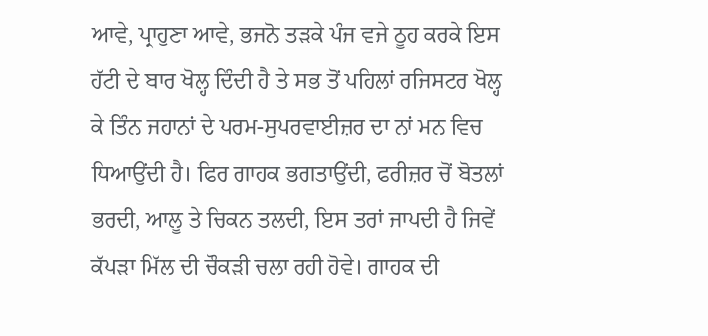ਆਵੇ, ਪ੍ਰਾਹੁਣਾ ਆਵੇ, ਭਜਨੋ ਤੜਕੇ ਪੰਜ ਵਜੇ ਠੂਹ ਕਰਕੇ ਇਸ ਹੱਟੀ ਦੇ ਬਾਰ ਖੋਲ੍ਹ ਦਿੰਦੀ ਹੈ ਤੇ ਸਭ ਤੋਂ ਪਹਿਲਾਂ ਰਜਿਸਟਰ ਖੋਲ੍ਹ ਕੇ ਤਿੰਨ ਜਹਾਨਾਂ ਦੇ ਪਰਮ-ਸੁਪਰਵਾਈਜ਼ਰ ਦਾ ਨਾਂ ਮਨ ਵਿਚ ਧਿਆਉਂਦੀ ਹੈ। ਫਿਰ ਗਾਹਕ ਭਗਤਾਉਂਦੀ, ਫਰੀਜ਼ਰ ਚੋਂ ਬੋਤਲਾਂ ਭਰਦੀ, ਆਲੂ ਤੇ ਚਿਕਨ ਤਲਦੀ, ਇਸ ਤਰਾਂ ਜਾਪਦੀ ਹੈ ਜਿਵੇਂ ਕੱਪੜਾ ਮਿੱਲ ਦੀ ਚੌਕੜੀ ਚਲਾ ਰਹੀ ਹੋਵੇ। ਗਾਹਕ ਦੀ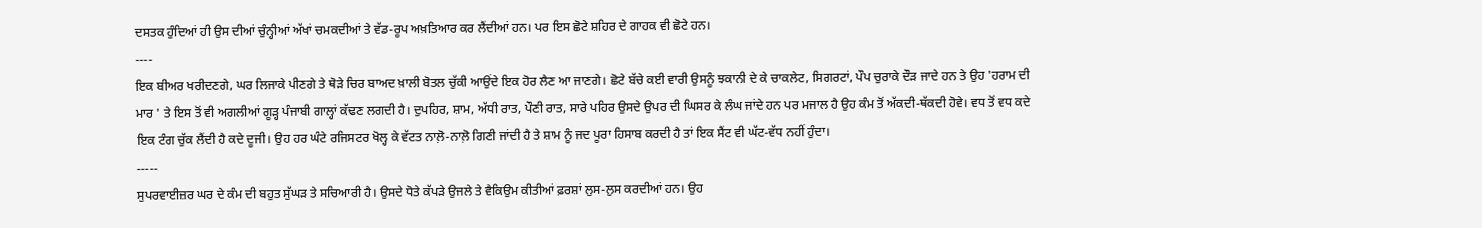ਦਸਤਕ ਹੁੰਦਿਆਂ ਹੀ ਉਸ ਦੀਆਂ ਚੁੰਨ੍ਹੀਆਂ ਅੱਖਾਂ ਚਮਕਦੀਆਂ ਤੇ ਵੱਡ-ਰੂਪ ਅਖ਼ਤਿਆਰ ਕਰ ਲੈਂਦੀਆਂ ਹਨ। ਪਰ ਇਸ ਛੋਟੇ ਸ਼ਹਿਰ ਦੇ ਗਾਹਕ ਵੀ ਛੋਟੇ ਹਨ।
----
ਇਕ ਬੀਅਰ ਖਰੀਦਣਗੇ, ਘਰ ਲਿਜਾਕੇ ਪੀਣਗੇ ਤੇ ਥੋੜੇ ਚਿਰ ਬਾਅਦ ਖ਼ਾਲੀ ਬੋਤਲ ਚੁੱਕੀ ਆਉਂਦੇ ਇਕ ਹੋਰ ਲੈਣ ਆ ਜਾਣਗੇ। ਛੋਟੇ ਬੱਚੇ ਕਈ ਵਾਰੀ ਉਸਨੂੰ ਝਕਾਨੀ ਦੇ ਕੇ ਚਾਕਲੇਟ, ਸਿਗਰਟਾਂ, ਪੌਪ ਚੁਰਾਕੇ ਦੌੜ ਜਾਦੇ ਹਨ ਤੇ ਉਹ 'ਹਰਾਮ ਦੀ ਮਾਰ ' ਤੇ ਇਸ ਤੋਂ ਵੀ ਅਗਲੀਆਂ ਗੂੜ੍ਹ ਪੰਜਾਬੀ ਗਾਲ੍ਹਾਂ ਕੱਢਣ ਲਗਦੀ ਹੈ। ਦੁਪਹਿਰ, ਸ਼ਾਮ, ਅੱਧੀ ਰਾਤ, ਪੌਣੀ ਰਾਤ, ਸਾਰੇ ਪਹਿਰ ਉਸਦੇ ਉਪਰ ਦੀ ਘਿਸਰ ਕੇ ਲੰਘ ਜਾਂਦੇ ਹਨ ਪਰ ਮਜਾਲ ਹੈ ਉਹ ਕੰਮ ਤੋਂ ਅੱਕਦੀ-ਥੱਕਦੀ ਹੋਵੇ। ਵਧ ਤੋਂ ਵਧ ਕਦੇ ਇਕ ਟੰਗ ਚੁੱਕ ਲੈਂਦੀ ਹੈ ਕਦੇ ਦੂਜੀ। ਉਹ ਹਰ ਘੰਟੇ ਰਜਿਸਟਰ ਖੋਲ੍ਹ ਕੇ ਵੱਟਤ ਨਾਲ਼ੋ-ਨਾਲ਼ੋ ਗਿਣੀ ਜਾਂਦੀ ਹੈ ਤੇ ਸ਼ਾਮ ਨੂੰ ਜਦ ਪੂਰਾ ਹਿਸਾਬ ਕਰਦੀ ਹੈ ਤਾਂ ਇਕ ਸੈਂਟ ਵੀ ਘੱਟ-ਵੱਧ ਨਹੀਂ ਹੁੰਦਾ।
-----
ਸੁਪਰਵਾਈਜ਼ਰ ਘਰ ਦੇ ਕੰਮ ਦੀ ਬਹੁਤ ਸੁੱਘੜ ਤੇ ਸਚਿਆਰੀ ਹੈ। ਉਸਦੇ ਧੋਤੇ ਕੱਪੜੇ ਉਜਲੇ ਤੇ ਵੈਕਿਉਮ ਕੀਤੀਆਂ ਫ਼ਰਸ਼ਾਂ ਲੁਸ-ਲੁਸ ਕਰਦੀਆਂ ਹਨ। ਉਹ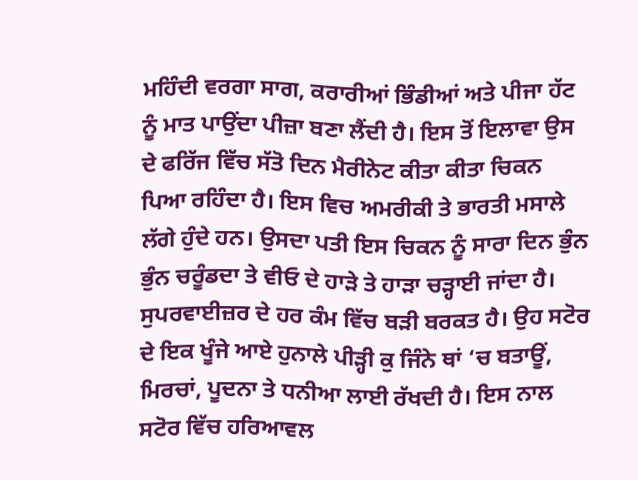ਮਹਿੰਦੀ ਵਰਗਾ ਸਾਗ, ਕਰਾਰੀਆਂ ਭਿੰਡੀਆਂ ਅਤੇ ਪੀਜਾ ਹੱਟ ਨੂੰ ਮਾਤ ਪਾਉਂਦਾ ਪੀਜ਼ਾ ਬਣਾ ਲੈਂਦੀ ਹੈ। ਇਸ ਤੋਂ ਇਲਾਵਾ ਉਸ ਦੇ ਫਰਿੱਜ ਵਿੱਚ ਸੱਤੋ ਦਿਨ ਮੈਰੀਨੇਟ ਕੀਤਾ ਕੀਤਾ ਚਿਕਨ ਪਿਆ ਰਹਿੰਦਾ ਹੈ। ਇਸ ਵਿਚ ਅਮਰੀਕੀ ਤੇ ਭਾਰਤੀ ਮਸਾਲੇ ਲੱਗੇ ਹੁੰਦੇ ਹਨ। ਉਸਦਾ ਪਤੀ ਇਸ ਚਿਕਨ ਨੂੰ ਸਾਰਾ ਦਿਨ ਭੁੰਨ ਭੁੰਨ ਚਰੂੰਡਦਾ ਤੇ ਵੀਓ ਦੇ ਹਾੜੇ ਤੇ ਹਾੜਾ ਚੜ੍ਹਾਈ ਜਾਂਦਾ ਹੈ। ਸੁਪਰਵਾਈਜ਼ਰ ਦੇ ਹਰ ਕੰਮ ਵਿੱਚ ਬੜੀ ਬਰਕਤ ਹੈ। ਉਹ ਸਟੋਰ ਦੇ ਇਕ ਖੂੰਜੇ ਆਏ ਹੁਨਾਲੇ ਪੀੜ੍ਹੀ ਕੁ ਜਿੰਨੇ ਥਾਂ ‘ਚ ਬਤਾਊਂ, ਮਿਰਚਾਂ, ਪੂਦਨਾ ਤੇ ਧਨੀਆ ਲਾਈ ਰੱਖਦੀ ਹੈ। ਇਸ ਨਾਲ ਸਟੋਰ ਵਿੱਚ ਹਰਿਆਵਲ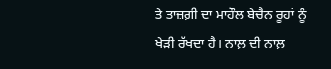ਤੇ ਤਾਜ਼ਗ਼ੀ ਦਾ ਮਾਹੌਲ ਬੇਚੈਨ ਰੂਹਾਂ ਨੂੰ ਖੇੜੀ ਰੱਖਦਾ ਹੈ। ਨਾਲ਼ ਦੀ ਨਾਲ਼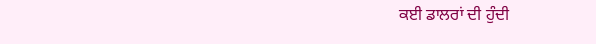ਕਈ ਡਾਲਰਾਂ ਦੀ ਹੁੰਦੀ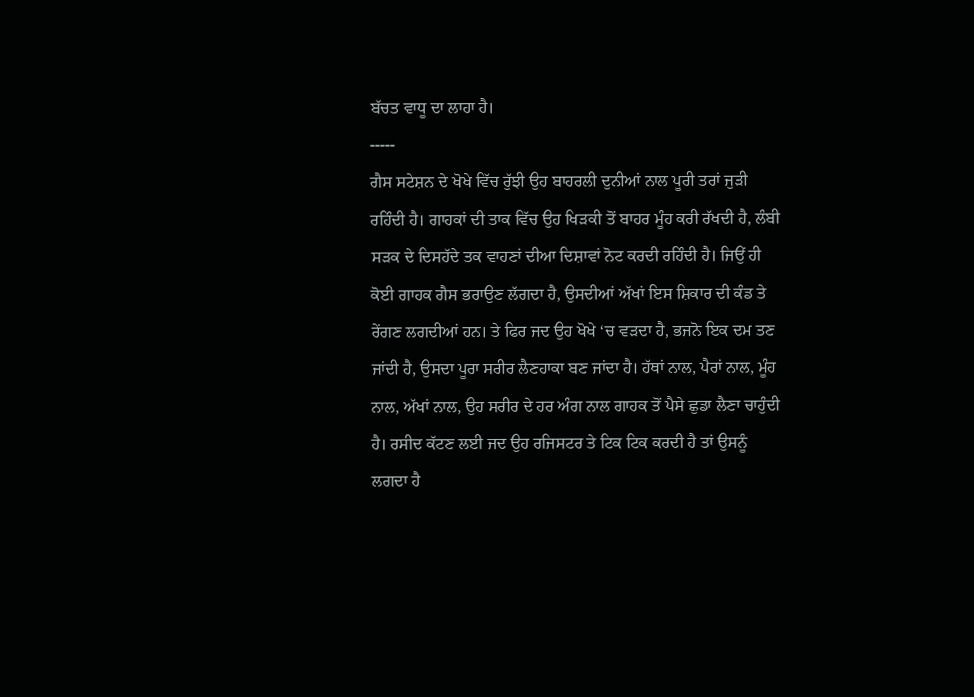ਬੱਚਤ ਵਾਧੂ ਦਾ ਲਾਹਾ ਹੈ।
-----
ਗੈਸ ਸਟੇਸ਼ਨ ਦੇ ਖੋਖੇ ਵਿੱਚ ਰੁੱਝੀ ਉਹ ਬਾਹਰਲੀ ਦੁਨੀਆਂ ਨਾਲ ਪੂਰੀ ਤਰਾਂ ਜੁੜੀ ਰਹਿੰਦੀ ਹੈ। ਗਾਹਕਾਂ ਦੀ ਤਾਕ ਵਿੱਚ ਉਹ ਖਿੜਕੀ ਤੋਂ ਬਾਹਰ ਮੂੰਹ ਕਰੀ ਰੱਖਦੀ ਹੈ, ਲੰਬੀ ਸੜਕ ਦੇ ਦਿਸਹੱਦੇ ਤਕ ਵਾਹਣਾਂ ਦੀਆ ਦਿਸ਼ਾਵਾਂ ਨੋਟ ਕਰਦੀ ਰਹਿੰਦੀ ਹੈ। ਜਿਉਂ ਹੀ ਕੋਈ ਗਾਹਕ ਗੈਸ ਭਰਾਉਣ ਲੱਗਦਾ ਹੈ, ਉਸਦੀਆਂ ਅੱਖਾਂ ਇਸ ਸ਼ਿਕਾਰ ਦੀ ਕੰਡ ਤੇ ਰੇਂਗਣ ਲਗਦੀਆਂ ਹਨ। ਤੇ ਫਿਰ ਜਦ ਉਹ ਖੋਖੇ ‘ਚ ਵੜਦਾ ਹੈ, ਭਜਨੋ ਇਕ ਦਮ ਤਣ ਜਾਂਦੀ ਹੈ, ਉਸਦਾ ਪੂਰਾ ਸਰੀਰ ਲੈਣਹਾਕਾ ਬਣ ਜਾਂਦਾ ਹੈ। ਹੱਥਾਂ ਨਾਲ, ਪੈਰਾਂ ਨਾਲ, ਮੂੰਹ ਨਾਲ, ਅੱਖਾਂ ਨਾਲ, ਉਹ ਸਰੀਰ ਦੇ ਹਰ ਅੰਗ ਨਾਲ ਗਾਹਕ ਤੋਂ ਪੈਸੇ ਛੁਡਾ ਲੈਣਾ ਚਾਹੁੰਦੀ ਹੈ। ਰਸੀਦ ਕੱਟਣ ਲਈ ਜਦ ਉਹ ਰਜਿਸਟਰ ਤੇ ਟਿਕ ਟਿਕ ਕਰਦੀ ਹੈ ਤਾਂ ਉਸਨੂੰ ਲਗਦਾ ਹੈ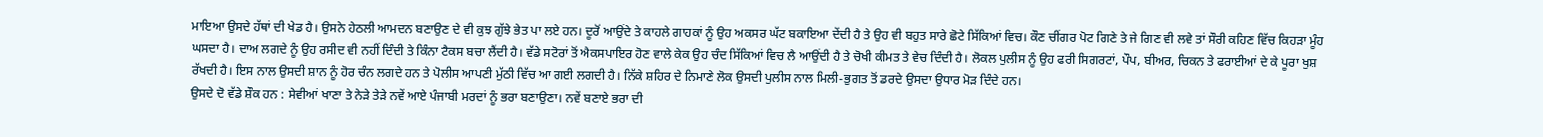ਮਾਇਆ ਉਸਦੇ ਹੱਥਾਂ ਦੀ ਖੇਡ ਹੈ। ਉਸਨੇ ਹੇਠਲੀ ਆਮਦਨ ਬਣਾਉਣ ਦੇ ਵੀ ਕੁਝ ਗੁੱਝੇ ਭੇਤ ਪਾ ਲਏ ਹਨ। ਦੂਰੋਂ ਆਉਂਦੇ ਤੇ ਕਾਹਲੇ ਗਾਹਕਾਂ ਨੂੰ ਉਹ ਅਕਸਰ ਘੱਟ ਬਕਾਇਆ ਦੇਂਦੀ ਹੈ ਤੇ ਉਹ ਵੀ ਬਹੁਤ ਸਾਰੇ ਛੋਟੇ ਸਿੱਕਿਆਂ ਵਿਚ। ਕੌਣ ਚੀਂਗਰ ਪੋਟ ਗਿਣੇ ਤੇ ਜੇ ਗਿਣ ਵੀ ਲਵੇ ਤਾਂ ਸੌਰੀ ਕਹਿਣ ਵਿੱਚ ਕਿਹੜਾ ਮੂੰਹ ਘਸਦਾ ਹੈ। ਦਾਅ ਲਗਦੇ ਨੂੰ ਉਹ ਰਸੀਦ ਵੀ ਨਹੀਂ ਦਿੰਦੀ ਤੇ ਕਿੰਨਾ ਟੈਕਸ ਬਚਾ ਲੈਂਦੀ ਹੈ। ਵੱਡੇ ਸਟੋਰਾਂ ਤੋਂ ਐਕਸਪਾਇਰ ਹੋਣ ਵਾਲੇ ਕੇਕ ਉਹ ਚੰਦ ਸਿੱਕਿਆਂ ਵਿਚ ਲੈ ਆਉਂਦੀ ਹੈ ਤੇ ਚੋਖੀ ਕੀਮਤ ਤੇ ਵੇਚ ਦਿੰਦੀ ਹੈ। ਲੋਕਲ ਪੁਲੀਸ ਨੂੰ ਉਹ ਫਰੀ ਸਿਗਰਟਾਂ, ਪੌਪ, ਬੀਅਰ, ਚਿਕਨ ਤੇ ਫਰਾਈਆਂ ਦੇ ਕੇ ਪੂਰਾ ਖੁਸ਼ ਰੱਖਦੀ ਹੈ। ਇਸ ਨਾਲ ਉਸਦੀ ਸ਼ਾਨ ਨੂੰ ਹੋਰ ਚੰਨ ਲਗਦੇ ਹਨ ਤੇ ਪੋਲੀਸ ਆਪਣੀ ਮੁੱਠੀ ਵਿੱਚ ਆ ਗਈ ਲਗਦੀ ਹੈ। ਨਿੱਕੇ ਸ਼ਹਿਰ ਦੇ ਨਿਮਾਣੇ ਲੋਕ ਉਸਦੀ ਪੁਲੀਸ ਨਾਲ ਮਿਲੀ-ਭੁਗਤ ਤੋਂ ਡਰਦੇ ਉਸਦਾ ਉਧਾਰ ਮੋੜ ਦਿੰਦੇ ਹਨ।
ਉਸਦੇ ਦੋ ਵੱਡੇ ਸ਼ੌਕ ਹਨ : ਸੇਵੀਆਂ ਖਾਣਾ ਤੇ ਨੇੜੇ ਤੇੜੇ ਨਵੇਂ ਆਏ ਪੰਜਾਬੀ ਮਰਦਾਂ ਨੂੰ ਭਰਾ ਬਣਾਉਣਾ। ਨਵੇਂ ਬਣਾਏ ਭਰਾ ਦੀ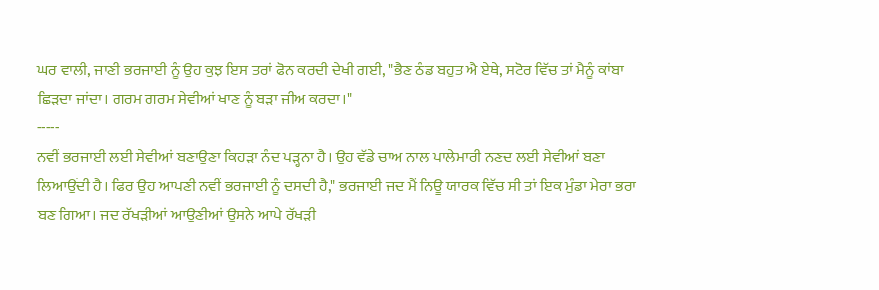ਘਰ ਵਾਲੀ, ਜਾਣੀ ਭਰਜਾਈ ਨੂੰ ਉਹ ਕੁਝ ਇਸ ਤਰਾਂ ਫੋਨ ਕਰਦੀ ਦੇਖੀ ਗਈ, "ਭੈਣ ਠੰਡ ਬਹੁਤ ਐ ਏਥੇ, ਸਟੋਰ ਵਿੱਚ ਤਾਂ ਮੈਨੂੰ ਕਾਂਬਾ ਛਿੜਦਾ ਜਾਂਦਾ। ਗਰਮ ਗਰਮ ਸੇਵੀਆਂ ਖਾਣ ਨੂੰ ਬੜਾ ਜੀਅ ਕਰਦਾ।"
-----
ਨਵੀਂ ਭਰਜਾਈ ਲਈ ਸੇਵੀਆਂ ਬਣਾਉਣਾ ਕਿਹੜਾ ਨੰਦ ਪੜ੍ਹਨਾ ਹੈ। ਉਹ ਵੱਡੇ ਚਾਅ ਨਾਲ ਪਾਲੇਮਾਰੀ ਨਣਦ ਲਈ ਸੇਵੀਆਂ ਬਣਾ ਲਿਆਉਂਦੀ ਹੈ। ਫਿਰ ਉਹ ਆਪਣੀ ਨਵੀਂ ਭਰਜਾਈ ਨੂੰ ਦਸਦੀ ਹੈ," ਭਰਜਾਈ ਜਦ ਮੈਂ ਨਿਊ ਯਾਰਕ ਵਿੱਚ ਸੀ ਤਾਂ ਇਕ ਮੁੰਡਾ ਮੇਰਾ ਭਰਾ ਬਣ ਗਿਆ। ਜਦ ਰੱਖੜੀਆਂ ਆਉਣੀਆਂ ਉਸਨੇ ਆਪੇ ਰੱਖੜੀ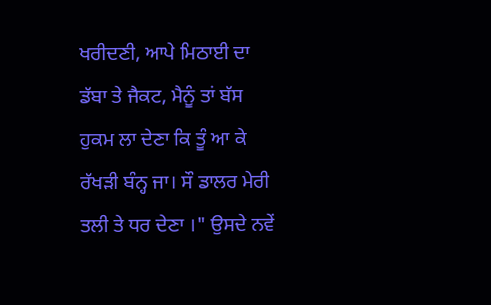ਖਰੀਦਣੀ, ਆਪੇ ਮਿਠਾਈ ਦਾ ਡੱਬਾ ਤੇ ਜੈਕਟ, ਮੈਨੂੰ ਤਾਂ ਬੱਸ ਹੁਕਮ ਲਾ ਦੇਣਾ ਕਿ ਤੂੰ ਆ ਕੇ ਰੱਖੜੀ ਬੰਨ੍ਹ ਜਾ। ਸੌ ਡਾਲਰ ਮੇਰੀ ਤਲੀ ਤੇ ਧਰ ਦੇਣਾ ।" ਉਸਦੇ ਨਵੇਂ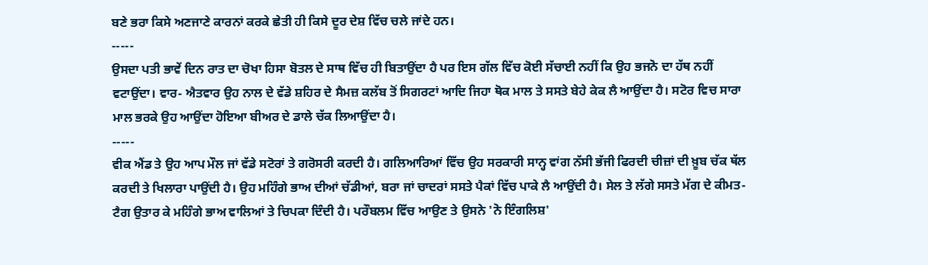ਬਣੇ ਭਰਾ ਕਿਸੇ ਅਣਜਾਣੇ ਕਾਰਨਾਂ ਕਰਕੇ ਛੇਤੀ ਹੀ ਕਿਸੇ ਦੂਰ ਦੇਸ਼ ਵਿੱਚ ਚਲੇ ਜਾਂਦੇ ਹਨ।
-----
ਉਸਦਾ ਪਤੀ ਭਾਵੇਂ ਦਿਨ ਰਾਤ ਦਾ ਚੋਖਾ ਹਿਸਾ ਬੋਤਲ ਦੇ ਸਾਥ ਵਿੱਚ ਹੀ ਬਿਤਾਉਂਦਾ ਹੈ ਪਰ ਇਸ ਗੱਲ ਵਿੱਚ ਕੋਈ ਸੱਚਾਈ ਨਹੀਂ ਕਿ ਉਹ ਭਜਨੋ ਦਾ ਹੱਥ ਨਹੀਂ ਵਟਾਉਂਦਾ। ਵਾਰ- ਐਤਵਾਰ ਉਹ ਨਾਲ ਦੇ ਵੱਡੇ ਸ਼ਹਿਰ ਦੇ ਸੈਮਜ਼ ਕਲੱਬ ਤੋਂ ਸਿਗਰਟਾਂ ਆਦਿ ਜਿਹਾ ਥੋਕ ਮਾਲ ਤੇ ਸਸਤੇ ਬੇਹੇ ਕੇਕ ਲੈ ਆਉਂਦਾ ਹੈ। ਸਟੋਰ ਵਿਚ ਸਾਰਾ ਮਾਲ ਭਰਕੇ ਉਹ ਆਉਂਦਾ ਹੋਇਆ ਬੀਅਰ ਦੇ ਡਾਲੇ ਚੱਕ ਲਿਆਉਂਦਾ ਹੈ।
-----
ਵੀਕ ਐਂਡ ਤੇ ਉਹ ਆਪ ਮੌਲ ਜਾਂ ਵੱਡੇ ਸਟੋਰਾਂ ਤੇ ਗਰੋਸਰੀ ਕਰਦੀ ਹੈ। ਗਲਿਆਰਿਆਂ ਵਿੱਚ ਉਹ ਸਰਕਾਰੀ ਸਾਨ੍ਹ ਵਾਂਗ ਨੱਸੀ ਭੱਜੀ ਫਿਰਦੀ ਚੀਜ਼ਾਂ ਦੀ ਖ਼ੂਬ ਚੱਕ ਥੱਲ ਕਰਦੀ ਤੇ ਖਿਲਾਰਾ ਪਾਉਂਦੀ ਹੈ। ਉਹ ਮਹਿੰਗੇ ਭਾਅ ਦੀਆਂ ਚੱਡੀਆਂ, ਬਰਾ ਜਾਂ ਚਾਦਰਾਂ ਸਸਤੇ ਪੈਕਾਂ ਵਿੱਚ ਪਾਕੇ ਲੈ ਆਉਂਦੀ ਹੈ। ਸੇਲ ਤੇ ਲੱਗੇ ਸਸਤੇ ਮੱਗ ਦੇ ਕੀਮਤ-ਟੈਗ ਉਤਾਰ ਕੇ ਮਹਿੰਗੇ ਭਾਅ ਵਾਲਿਆਂ ਤੇ ਚਿਪਕਾ ਦਿੰਦੀ ਹੈ। ਪਰੌਬਲਮ ਵਿੱਚ ਆਉਣ ਤੇ ਉਸਨੇ 'ਨੋ ਇੰਗਲਿਸ਼'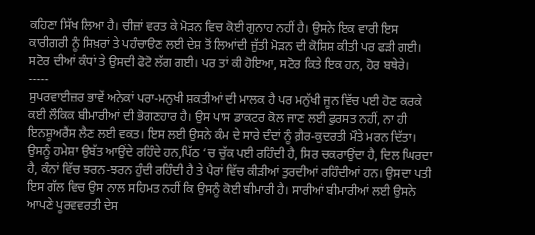ਕਹਿਣਾ ਸਿੱਖ ਲਿਆ ਹੈ। ਚੀਜ਼ਾਂ ਵਰਤ ਕੇ ਮੋੜਨ ਵਿਚ ਕੋਈ ਗੁਨਾਹ ਨਹੀਂ ਹੈ। ਉਸਨੇ ਇਕ ਵਾਰੀ ਇਸ ਕਾਰੀਗਰੀ ਨੂੰ ਸਿਖ਼ਰਾਂ ਤੇ ਪਹੰਚਾੳਣ ਲਈ ਦੇਸ਼ ਤੋਂ ਲਿਆਂਦੀ ਜੁੱਤੀ ਮੋੜਨ ਦੀ ਕੋਸ਼ਿਸ਼ ਕੀਤੀ ਪਰ ਫੜੀ ਗਈ। ਸਟੋਰ ਦੀਆਂ ਕੰਧਾਂ ਤੇ ਉਸਦੀ ਫੋਟੋ ਲੱਗ ਗਈ। ਪਰ ਤਾਂ ਕੀ ਹੋਇਆ, ਸਟੋਰ ਕਿਤੇ ਇਕ ਹਨ, ਹੋਰ ਬਥੇਰੇ।
-----
ਸੁਪਰਵਾਈਜ਼ਰ ਭਾਵੇਂ ਅਨੇਕਾਂ ਪਰਾ-ਮਨੁਖੀ ਸ਼ਕਤੀਆਂ ਦੀ ਮਾਲਕ ਹੈ ਪਰ ਮਨੁੱਖੀ ਜੂਨ ਵਿੱਚ ਪਈ ਹੋਣ ਕਰਕੇ ਕਈ ਲੌਕਿਕ ਬੀਮਾਰੀਆਂ ਦੀ ਭੋਗਣਹਾਰ ਹੈ। ਉਸ ਪਾਸ ਡਾਕਟਰ ਕੋਲ ਜਾਣ ਲਈ ਫੁਰਸਤ ਨਹੀਂ, ਨਾ ਹੀ ਇਨਸ਼ੂਅਰੈਂਸ ਲੈਣ ਲਈ ਵਕਤ। ਇਸ ਲਈ ਉਸਨੇ ਕੰਮ ਦੇ ਸਾਰੇ ਦੰਦਾਂ ਨੂੰ ਗ਼ੈਰ-ਕੁਦਰਤੀ ਮੌਤੇ ਮਰਨ ਦਿੱਤਾ। ਉਸਨੂੰ ਹਮੇਸ਼ਾ ਉਬੱਤ ਆਉਂਦੇ ਰਹਿੰਦੇ ਹਨ,ਪਿੱਠ ‘ਚ ਚੁੱਕ ਪਈ ਰਹਿੰਦੀ ਹੈ, ਸਿਰ ਚਕਰਾਉਂਦਾ ਹੈ, ਦਿਲ ਘਿਰਦਾ ਹੈ, ਕੰਨਾਂ ਵਿੱਚ ਝਰਨ-ਝਰਨ ਹੁੰਦੀ ਰਹਿੰਦੀ ਹੈ ਤੇ ਪੈਰਾਂ ਵਿੱਚ ਕੀੜੀਆਂ ਤੁਰਦੀਆਂ ਰਹਿੰਦੀਆਂ ਹਨ। ਉਸਦਾ ਪਤੀ ਇਸ ਗੱਲ ਵਿਚ ਉਸ ਨਾਲ ਸਹਿਮਤ ਨਹੀਂ ਕਿ ਉਸਨੂੰ ਕੋਈ ਬੀਮਾਰੀ ਹੈ। ਸਾਰੀਆਂ ਬੀਮਾਰੀਆਂ ਲਈ ਉਸਨੇ ਆਪਣੇ ਪੂਰਵਵਰਤੀ ਦੇਸ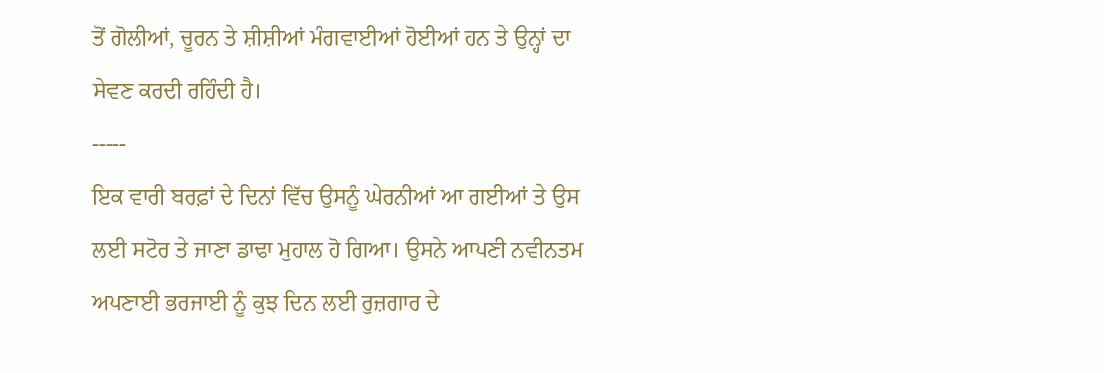ਤੋਂ ਗੋਲੀਆਂ, ਚੂਰਨ ਤੇ ਸ਼ੀਸ਼ੀਆਂ ਮੰਗਵਾਈਆਂ ਹੋਈਆਂ ਹਨ ਤੇ ਉਨ੍ਹਾਂ ਦਾ ਸੇਵਣ ਕਰਦੀ ਰਹਿੰਦੀ ਹੈ।
-----
ਇਕ ਵਾਰੀ ਬਰਫ਼ਾਂ ਦੇ ਦਿਨਾਂ ਵਿੱਚ ਉਸਨੂੰ ਘੇਰਨੀਆਂ ਆ ਗਈਆਂ ਤੇ ਉਸ ਲਈ ਸਟੋਰ ਤੇ ਜਾਣਾ ਡਾਢਾ ਮੁਹਾਲ ਹੋ ਗਿਆ। ਉਸਨੇ ਆਪਣੀ ਨਵੀਨਤਮ ਅਪਣਾਈ ਭਰਜਾਈ ਨੂੰ ਕੁਝ ਦਿਨ ਲਈ ਰੁਜ਼ਗਾਰ ਦੇ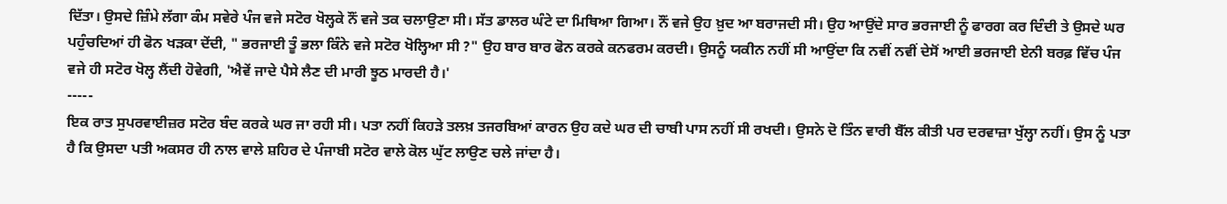ਦਿੱਤਾ। ਉਸਦੇ ਜ਼ਿੰਮੇ ਲੱਗਾ ਕੰਮ ਸਵੇਰੇ ਪੰਜ ਵਜੇ ਸਟੋਰ ਖੋਲ੍ਹਕੇ ਨੌਂ ਵਜੇ ਤਕ ਚਲਾਉਣਾ ਸੀ। ਸੱਤ ਡਾਲਰ ਘੰਟੇ ਦਾ ਮਿਥਿਆ ਗਿਆ। ਨੌਂ ਵਜੇ ਉਹ ਖ਼ੁਦ ਆ ਬਰਾਜਦੀ ਸੀ। ਉਹ ਆਉਂਦੇ ਸਾਰ ਭਰਜਾਈ ਨੂੰ ਫਾਰਗ ਕਰ ਦਿੰਦੀ ਤੇ ਉਸਦੇ ਘਰ ਪਹੁੰਚਦਿਆਂ ਹੀ ਫੋਨ ਖੜਕਾ ਦੇਂਦੀ, " ਭਰਜਾਈ ਤੂੰ ਭਲਾ ਕਿੰਨੇ ਵਜੇ ਸਟੋਰ ਖੋਲ੍ਹਿਆ ਸੀ ?" ਉਹ ਬਾਰ ਬਾਰ ਫੋਨ ਕਰਕੇ ਕਨਫਰਮ ਕਰਦੀ। ਉਸਨੂੰ ਯਕੀਨ ਨਹੀਂ ਸੀ ਆਉਂਦਾ ਕਿ ਨਵੀਂ ਨਵੀਂ ਦੇਸੋਂ ਆਈ ਭਰਜਾਈ ਏਨੀ ਬਰਫ਼ ਵਿੱਚ ਪੰਜ ਵਜੇ ਹੀ ਸਟੋਰ ਖੋਲ੍ਹ ਲੈਂਦੀ ਹੋਵੇਗੀ, 'ਐਵੇਂ ਜਾਦੇ ਪੈਸੇ ਲੈਣ ਦੀ ਮਾਰੀ ਝੂਠ ਮਾਰਦੀ ਹੈ।'
-----
ਇਕ ਰਾਤ ਸੁਪਰਵਾਈਜ਼ਰ ਸਟੋਰ ਬੰਦ ਕਰਕੇ ਘਰ ਜਾ ਰਹੀ ਸੀ। ਪਤਾ ਨਹੀਂ ਕਿਹੜੇ ਤਲਖ਼ ਤਜਰਬਿਆਂ ਕਾਰਨ ਉਹ ਕਦੇ ਘਰ ਦੀ ਚਾਬੀ ਪਾਸ ਨਹੀਂ ਸੀ ਰਖਦੀ। ਉਸਨੇ ਦੋ ਤਿੰਨ ਵਾਰੀ ਬੈੱਲ ਕੀਤੀ ਪਰ ਦਰਵਾਜ਼ਾ ਖੁੱਲ੍ਹਾ ਨਹੀਂ। ਉਸ ਨੂੰ ਪਤਾ ਹੈ ਕਿ ਉਸਦਾ ਪਤੀ ਅਕਸਰ ਹੀ ਨਾਲ ਵਾਲੇ ਸ਼ਹਿਰ ਦੇ ਪੰਜਾਬੀ ਸਟੋਰ ਵਾਲੇ ਕੋਲ ਘੁੱਟ ਲਾਉਣ ਚਲੇ ਜਾਂਦਾ ਹੈ।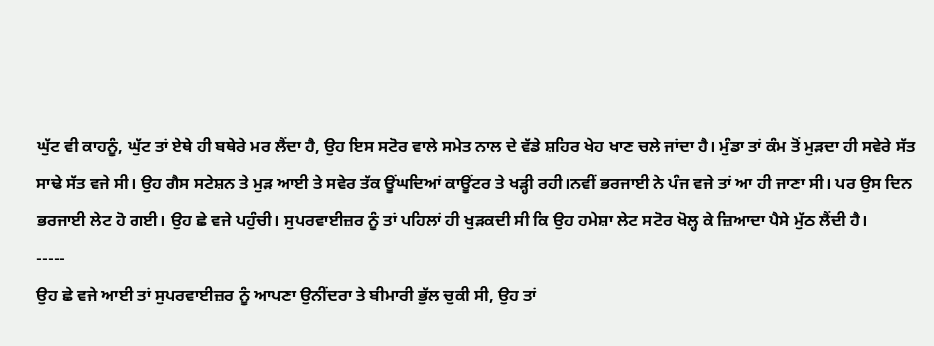ਘੁੱਟ ਵੀ ਕਾਹਨੂੰ, ਘੁੱਟ ਤਾਂ ਏਥੇ ਹੀ ਬਥੇਰੇ ਮਰ ਲੈਂਦਾ ਹੈ, ਉਹ ਇਸ ਸਟੋਰ ਵਾਲੇ ਸਮੇਤ ਨਾਲ ਦੇ ਵੱਡੇ ਸ਼ਹਿਰ ਖੇਹ ਖਾਣ ਚਲੇ ਜਾਂਦਾ ਹੈ। ਮੁੰਡਾ ਤਾਂ ਕੰਮ ਤੋਂ ਮੁੜਦਾ ਹੀ ਸਵੇਰੇ ਸੱਤ ਸਾਢੇ ਸੱਤ ਵਜੇ ਸੀ। ਉਹ ਗੈਸ ਸਟੇਸ਼ਨ ਤੇ ਮੁੜ ਆਈ ਤੇ ਸਵੇਰ ਤੱਕ ਊਂਘਦਿਆਂ ਕਾਊਂਟਰ ਤੇ ਖੜ੍ਹੀ ਰਹੀ।ਨਵੀਂ ਭਰਜਾਈ ਨੇ ਪੰਜ ਵਜੇ ਤਾਂ ਆ ਹੀ ਜਾਣਾ ਸੀ। ਪਰ ਉਸ ਦਿਨ ਭਰਜਾਈ ਲੇਟ ਹੋ ਗਈ। ਉਹ ਛੇ ਵਜੇ ਪਹੁੰਚੀ। ਸੁਪਰਵਾਈਜ਼ਰ ਨੂੰ ਤਾਂ ਪਹਿਲਾਂ ਹੀ ਖੁੜਕਦੀ ਸੀ ਕਿ ਉਹ ਹਮੇਸ਼ਾ ਲੇਟ ਸਟੋਰ ਖੋਲ੍ਹ ਕੇ ਜ਼ਿਆਦਾ ਪੈਸੇ ਮੁੱਠ ਲੈਂਦੀ ਹੈ।
-----
ਉਹ ਛੇ ਵਜੇ ਆਈ ਤਾਂ ਸੁਪਰਵਾਈਜ਼ਰ ਨੂੰ ਆਪਣਾ ਉਨੀਂਦਰਾ ਤੇ ਬੀਮਾਰੀ ਭੁੱਲ ਚੁਕੀ ਸੀ, ਉਹ ਤਾਂ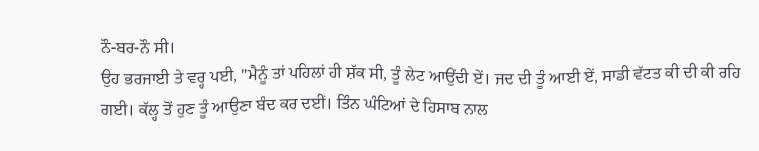ਨੌ-ਬਰ-ਨੌ ਸੀ।
ਉਹ ਭਰਜਾਈ ਤੇ ਵਰ੍ਹ ਪਈ, "ਮੈਨੂੰ ਤਾਂ ਪਹਿਲਾਂ ਹੀ ਸ਼ੱਕ ਸੀ, ਤੂੰ ਲੇਟ ਆਉਂਦੀ ਏਂ। ਜਦ ਦੀ ਤੂੰ ਆਈ ਏਂ, ਸਾਡੀ ਵੱਟਤ ਕੀ ਦੀ ਕੀ ਰਹਿ ਗਈ। ਕੱਲ੍ਹ ਤੋਂ ਹੁਣ ਤੂੰ ਆਉਣਾ ਬੰਦ ਕਰ ਦਈਂ। ਤਿੰਨ ਘੰਟਿਆਂ ਦੇ ਹਿਸਾਬ ਨਾਲ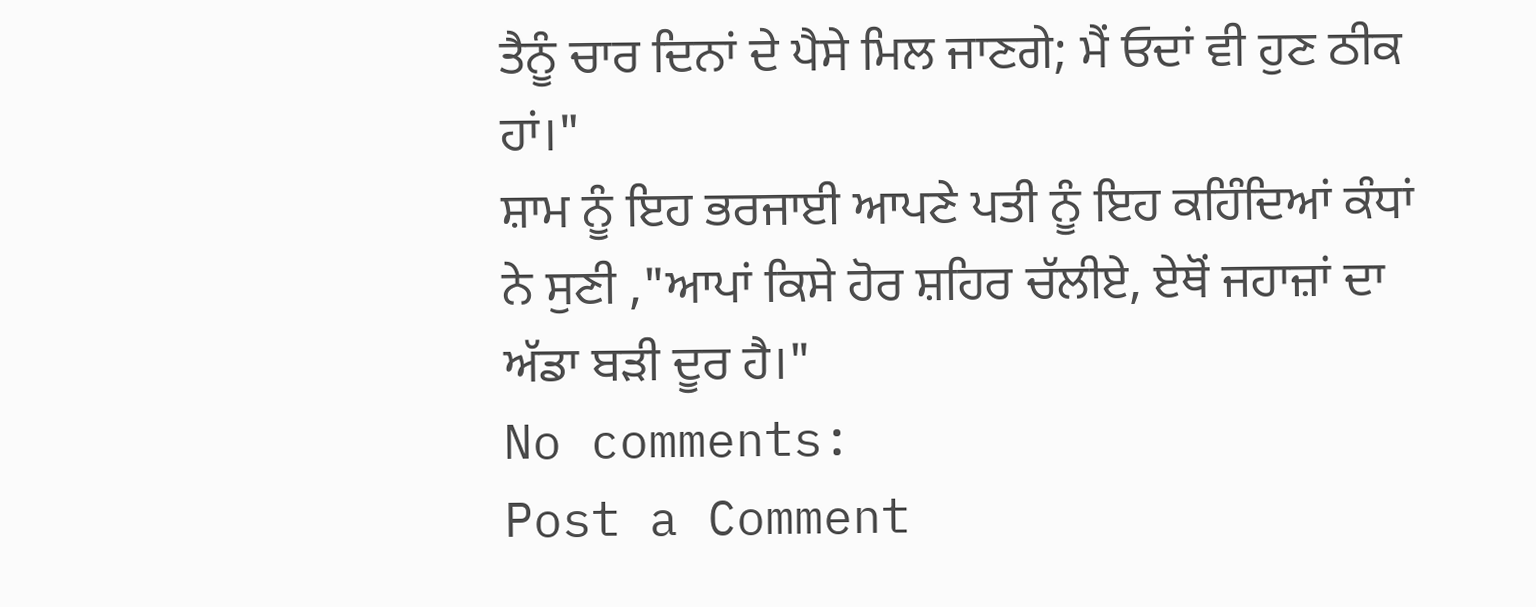ਤੈਨੂੰ ਚਾਰ ਦਿਨਾਂ ਦੇ ਪੈਸੇ ਮਿਲ ਜਾਣਗੇ; ਮੈਂ ਓਦਾਂ ਵੀ ਹੁਣ ਠੀਕ ਹਾਂ।"
ਸ਼ਾਮ ਨੂੰ ਇਹ ਭਰਜਾਈ ਆਪਣੇ ਪਤੀ ਨੂੰ ਇਹ ਕਹਿੰਦਿਆਂ ਕੰਧਾਂ ਨੇ ਸੁਣੀ ,"ਆਪਾਂ ਕਿਸੇ ਹੋਰ ਸ਼ਹਿਰ ਚੱਲੀਏ, ਏਥੋਂ ਜਹਾਜ਼ਾਂ ਦਾ ਅੱਡਾ ਬੜੀ ਦੂਰ ਹੈ।"
No comments:
Post a Comment